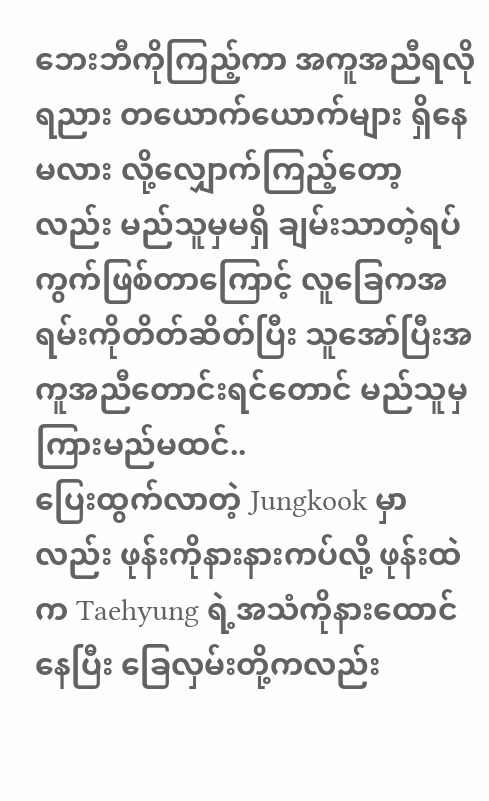ဘေးဘီကိုကြည့်ကာ အကူအညီရလိုရညား တယောက်ယောက်များ ရှိနေမလား လို့လျှောက်ကြည့်တော့လည်း မည်သူမှမရှိ ချမ်းသာတဲ့ရပ်ကွက်ဖြစ်တာကြောင့် လူခြေကအရမ်းကိုတိတ်ဆိတ်ပြီး သူအော်ပြီးအကူအညီတောင်းရင်တောင် မည်သူမှ ကြားမည်မထင်..
ပြေးထွက်လာတဲ့ Jungkook မှာလည်း ဖုန်းကိုနားနားကပ်လို့ ဖုန်းထဲက Taehyung ရဲ့အသံကိုနားထောင်နေပြီး ခြေလှမ်းတို့ကလည်း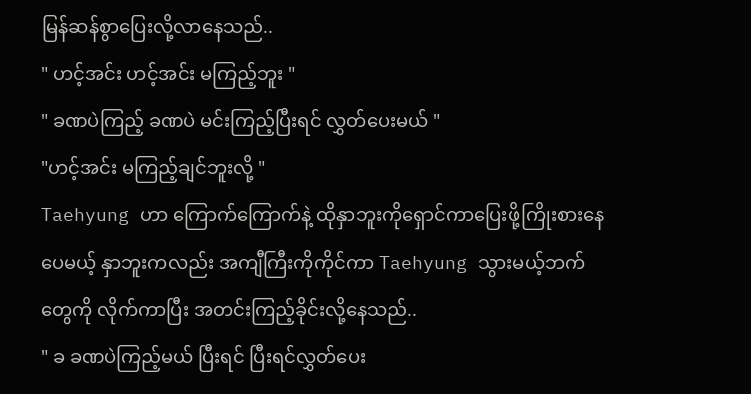မြန်ဆန်စွာပြေးလို့လာနေသည်..
" ဟင့်အင်း ဟင့်အင်း မကြည့်ဘူး "
" ခဏပဲကြည့် ခဏပဲ မင်းကြည့်ပြီးရင် လွှတ်ပေးမယ် "
"ဟင့်အင်း မကြည့်ချင်ဘူးလို့ "
Taehyung ဟာ ကြောက်ကြောက်နဲ့ ထိုနှာဘူးကိုရှောင်ကာပြေးဖို့ကြိုးစားနေပေမယ့် နှာဘူးကလည်း အကျီကြီးကိုကိုင်ကာ Taehyung သွားမယ့်ဘက်တွေကို လိုက်ကာပြီး အတင်းကြည့်ခိုင်းလို့နေသည်..
" ခ ခဏပဲကြည့်မယ် ပြီးရင် ပြီးရင်လွှတ်ပေး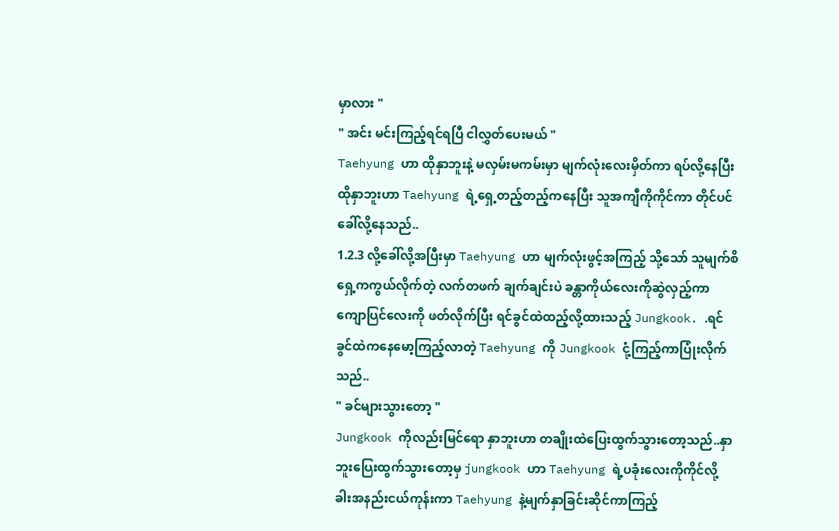မှာလား "
" အင်း မင်းကြည့်ရင်ရပြီ ငါလွှတ်ပေးမယ် "
Taehyung ဟာ ထိုနှာဘူးနဲ့ မလှမ်းမကမ်းမှာ မျက်လုံးလေးမှိတ်ကာ ရပ်လို့နေပြီး ထိုနှာဘူးဟာ Taehyung ရဲ့ရှေ့တည့်တည့်ကနေပြီး သူအကျီကိုကိုင်ကာ တိုင်ပင်ခေါ်လို့နေသည်..
1.2.3 လို့ခေါ်လို့အပြီးမှာ Taehyung ဟာ မျက်လုံးဖွင့်အကြည့် သို့သော် သူမျက်စိရှေ့ကကွယ်လိုက်တဲ့ လက်တဖက် ချက်ချင်းပဲ ခန္တာကိုယ်လေးကိုဆွဲလှည့်ကာ ကျောပြင်လေးကို ဖတ်လိုက်ပြီး ရင်ခွင်ထဲထည့်လို့ထားသည့် Jungkook. .ရင်ခွင်ထဲကနေမော့ကြည့်လာတဲ့ Taehyung ကို Jungkook ငုံ့ကြည့်ကာပြုံးလိုက်သည်..
" ခင်များသွားတော့ "
Jungkook ကိုလည်းမြင်ရော နှာဘူးဟာ တချိုးထဲပြေးထွက်သွားတော့သည်..နှာဘူးပြေးထွက်သွားတော့မှ jungkook ဟာ Taehyung ရဲ့ပခုံးလေးကိုကိုင်လို့ ခါးအနည်းငယ်ကုန်းကာ Taehyung နဲ့မျက်နှာခြင်းဆိုင်ကာကြည့်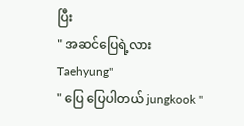ပြီး
" အဆင်ပြေရဲ့လား Taehyung"
" ပြေ ပြေပါတယ် jungkook "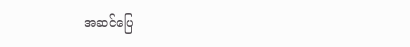အဆင်ပြေ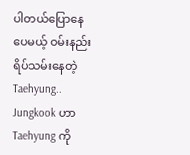ပါတယ်ပြောနေပေမယ့် ဝမ်းနည်းရိပ်သမ်းနေတဲ့ Taehyung.. Jungkook ဟာ Taehyung ကို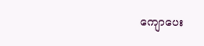ကျောပေး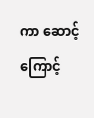ကာ ဆောင့်ကြောင့်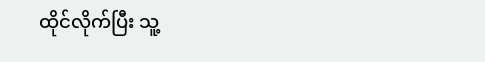ထိုင်လိုက်ပြီး သူ့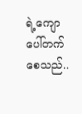ရဲ့ကျောပေါ်တက်စေသည်..